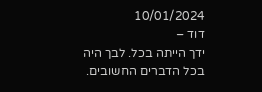10/01/2024
דוד –
ידך הייתה בכל. לבך היה בכל הדברים החשובים.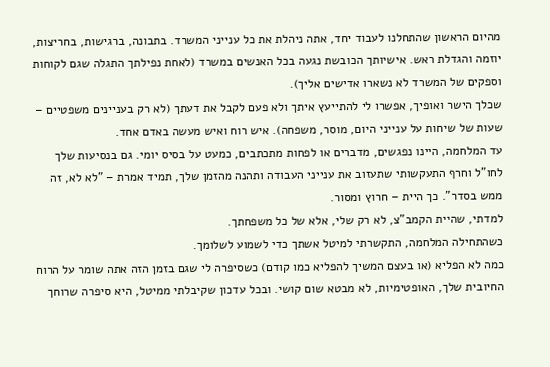מהיום הראשון שהתחלנו לעבוד יחד, אתה ניהלת את כל ענייני המשרד. בתבונה, ברגישות, בחריצות, יוזמה והגדלת ראש. אישיותך הכובשת נגעה בכל האנשים במשרד (לאחת נפילתך התגלה שגם לקוחות וספקים של המשרד לא נשארו אדישים אליך).
שכלך הישר ואופיך, אפשרו לי להתייעץ איתך ולא פעם לקבל את דעתך (לא רק בעניינים משפטיים – שעות של שיחות על ענייני היום, מוסר, משפחה). איש רוח ואיש מעשה באדם אחד.
עד המלחמה, היינו נפגשים, מדברים או לפחות מתכתבים, כמעט על בסיס יומי. גם בנסיעות שלך לחו"ל וחרף התעקשותי שתעזוב את ענייני העבודה ותהנה מהזמן שלך, תמיד אמרת – "לא לא, זה ממש בסדר". כך היית – חרוץ ומסור.
למדתי, שהיית הקמב"צ, לא רק שלי, אלא של כל משפחתך.
כשהתחילה המלחמה, התקשרתי למיטל אשתך כדי לשמוע לשלומך.
כמה לא הפליא (או בעצם המשיך להפליא כמו קודם) כשסיפרה לי שגם בזמן הזה אתה שומר על הרוח החיובית שלך, האופטימיות, לא מבטא שום קושי. ובכל עדכון שקיבלתי ממיטל, היא סיפרה שרוחך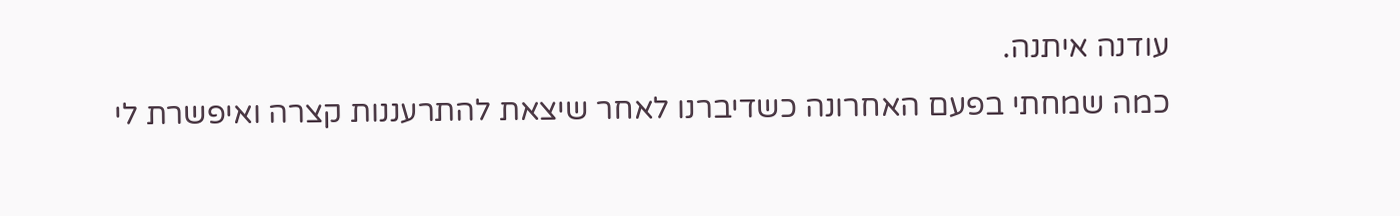עודנה איתנה.
כמה שמחתי בפעם האחרונה כשדיברנו לאחר שיצאת להתרעננות קצרה ואיפשרת לי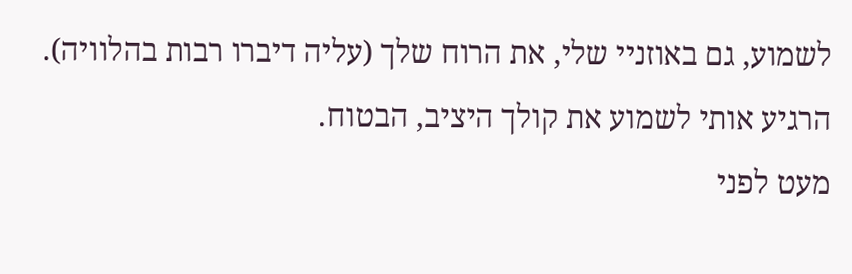לשמוע, גם באוזניי שלי, את הרוח שלך (עליה דיברו רבות בהלוויה). הרגיע אותי לשמוע את קולך היציב, הבטוח.
מעט לפני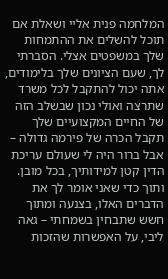המלחמה פנית אליי ושאלת אם תוכל להשלים את ההתמחות שלך במשפטים אצלי. הסברתי לך, שעם הציונים שלך בלימודים, אתה יכול להתקבל לכל משרד שתרצה ואולי נכון שבשלב הזה של החיים המקצועיים שלך תקבל הכרה של פירמה גדולה – אבל ברור היה לי שעולם עריכת הדין קטן למידותיך, בכל מובן.
ותוך כדי שאני אומר לך את הדברים האלו, בצנעה ומתוך חשש שתבחין בשמחתי – גאה ליבי, על האפשרות שהזכות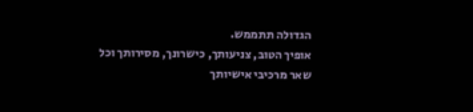הגדולה תתממש.
אופיך הטוב, צניעותך, כישרונך, מסירותך וכל שאר מרכיבי אישיותך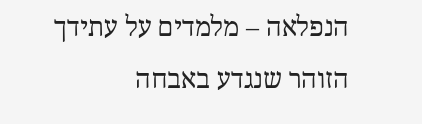הנפלאה – מלמדים על עתידך הזוהר שנגדע באבחה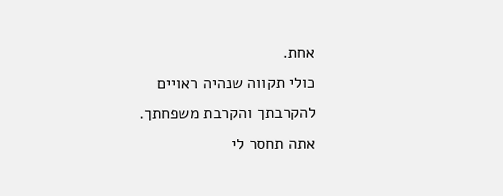אחת.
כולי תקווה שנהיה ראויים להקרבתך והקרבת משפחתך.
אתה תחסר לי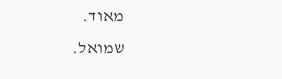מאוד.
שמואל.